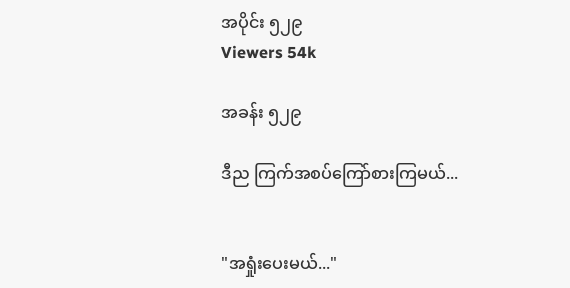အပိုင်း ၅၂၉
Viewers 54k

အခန်း ၅၂၉

ဒီည ကြက်အစပ်ကြော်စားကြမယ်...


"အရှုံးပေးမယ်..."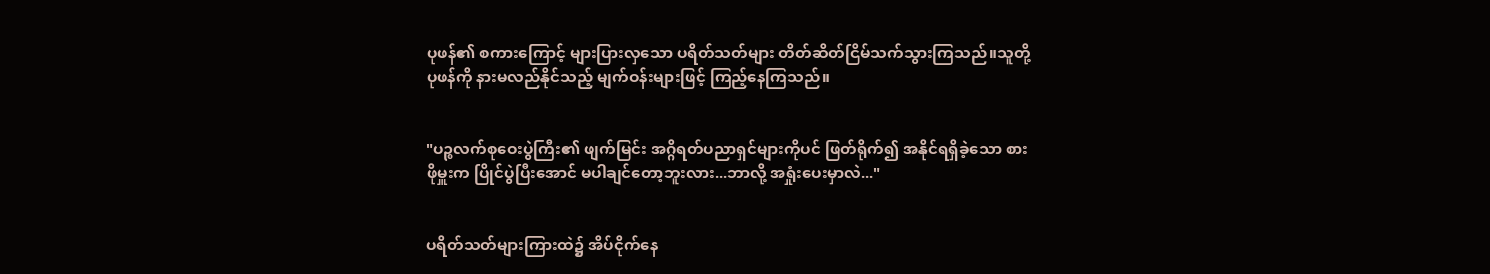ပုဖန်၏ စကားကြောင့် များပြားလှသော ပရိတ်သတ်များ တိတ်ဆိတ်ငြိမ်သက်သွားကြသည်။သူတို့ ပုဖန်ကို နားမလည်နိုင်သည့် မျက်ဝန်းများဖြင့် ကြည့်နေကြသည်။


"ပဉ္စလက်စုဝေးပွဲကြီး၏ ဖျက်မြင်း အဂ္ဂိရတ်ပညာရှင်များကိုပင် ဖြတ်ရိုက်၍ အနိုင်ရရှိခဲ့သော စားဖိုမှူးက ပြိုင်ပွဲပြီးအောင် မပါချင်တော့ဘူးလား...ဘာလို့ အရှုံးပေးမှာလဲ..."


ပရိတ်သတ်များကြားထဲ၌ အိပ်ငိုက်နေ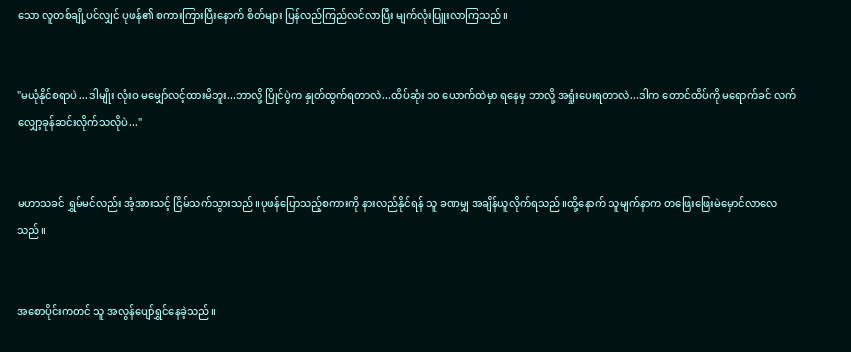သော လူတစ်ချို့ပင်လျှင် ပုဖန်၏ စကားကြားပြီးနောက် စိတ်များ ပြန်လည်ကြည်လင်လာပြီး မျက်လုံးပြူးလာကြသည်။


"မယုံနိုင်စရာပဲ ...ဒါမျိုး လုံးဝ မမျှော်လင့်ထားမိဘူး...ဘာလို့ ပြိုင်ပွဲက နှုတ်ထွက်ရတာလဲ...ထိပ်ဆုံး ၁၀ ယောက်ထဲမှာ ရနေမှ ဘာလို့ အရှုံးပေးရတာလဲ...ဒါက တောင်ထိပ်ကို မရောက်ခင် လက်လျှော့ခုန်ဆင်းလိုက်သလိုပဲ..."


မဟာသခင် ရွှမ်မင်လည်း အံ့အားသင့် ငြိမ်သက်သွားသည်။ပုဖန်ပြောသည့်စကားကို နားလည်နိုင်ရန် သူ ခဏမျှ အချိန်ယူလိုက်ရသည်။ထို့နောက် သူမျက်နာက တဖြေးဖြေးမဲမှောင်လာလေသည်။


အစောပိုင်းကတင် သူ အလွန်ပျော်ရွှင်နေခဲ့သည်။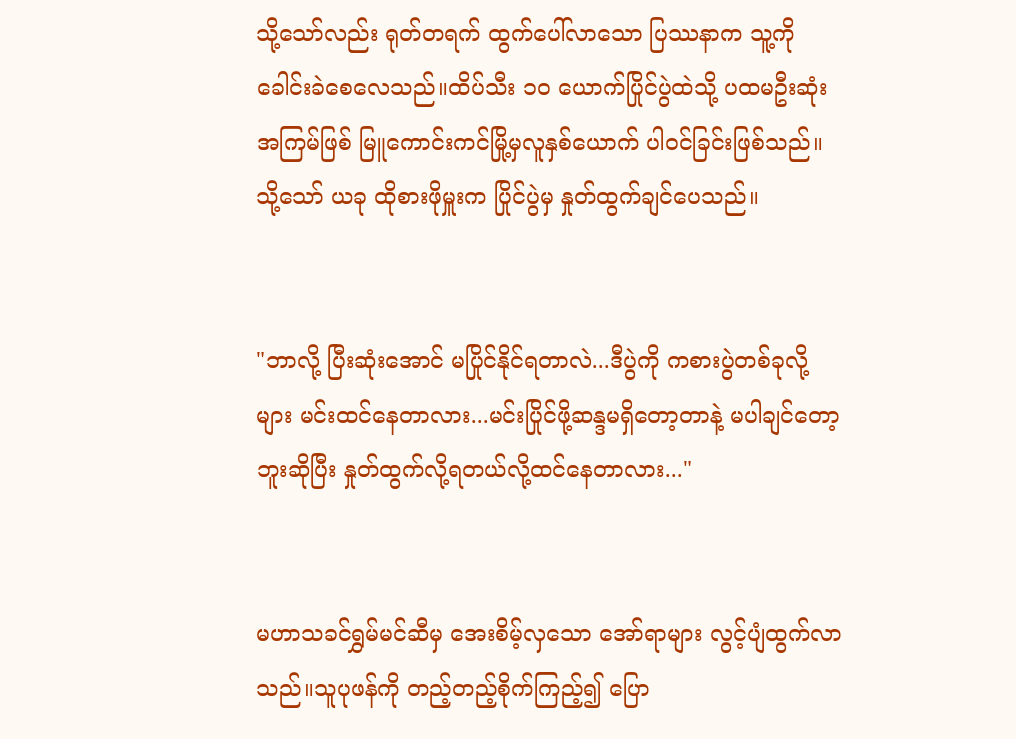သို့သော်လည်း ရုတ်တရက် ထွက်ပေါ်လာသော ပြဿနာက သူ့ကို ခေါင်းခဲစေလေသည်။ထိပ်သီး ၁၀ ယောက်ပြိုင်ပွဲထဲသို့ ပထမဦးဆုံးအကြမ်ဖြစ် မြူကောင်းကင်မြို့မှလူနှစ်ယောက် ပါဝင်ခြင်းဖြစ်သည်။သို့သော် ယခု ထိုစားဖိုမှူးက ပြိုင်ပွဲမှ နှုတ်ထွက်ချင်ပေသည်။


"ဘာလို့ ပြီးဆုံးအောင် မပြိုင်နိုင်ရတာလဲ...ဒီပွဲကို ကစားပွဲတစ်ခုလို့များ မင်းထင်နေတာလား...မင်းပြိုင်ဖို့ဆန္ဒမရှိတော့တာနဲ့ မပါချင်တော့ဘူးဆိုပြီး နှုတ်ထွက်လို့ရတယ်လို့ထင်နေတာလား..."


မဟာသခင်ရွှမ်မင်ဆီမှ အေးစိမ့်လှသော အော်ရာများ လွင့်ပျံထွက်လာသည်။သူပုဖန်ကို တည့်တည့်စိုက်ကြည့်၍ ပြော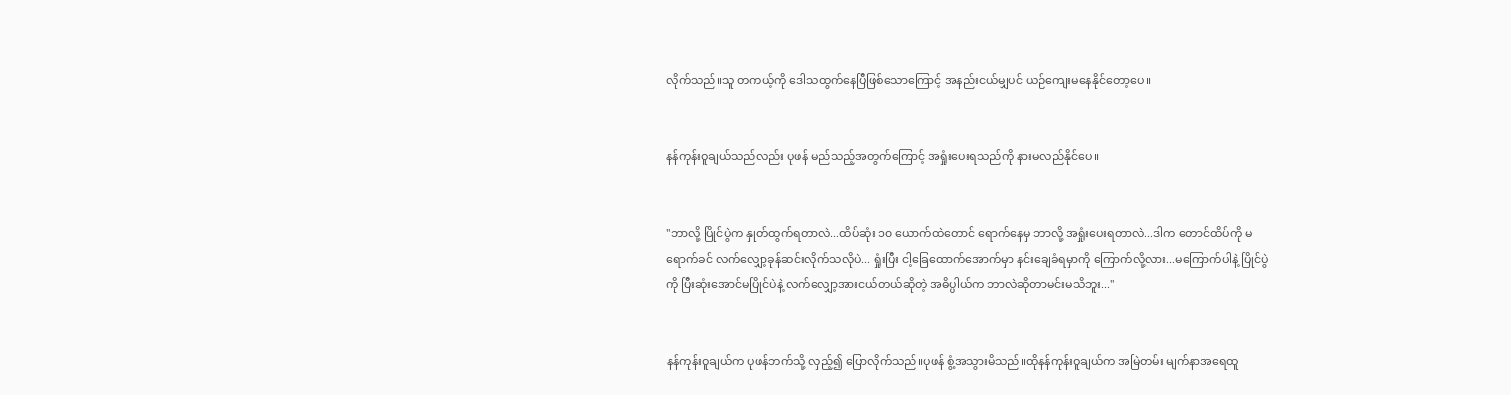လိုက်သည်။သူ တကယ့်ကို ဒေါသထွက်နေပြီဖြစ်သောကြောင့် အနည်းငယ်မျှပင် ယဉ်ကျေးမနေနိုင်တော့ပေ။


နန်ကုန်းဝူချယ်သည်လည်း ပုဖန် မည်သည့်အတွက်ကြောင့် အရှုံးပေးရသည်ကို နားမလည်နိုင်ပေ။


"ဘာလို့ ပြိုင်ပွဲက နှုတ်ထွက်ရတာလဲ...ထိပ်ဆုံး ၁၀ ယောက်ထဲတောင် ရောက်နေမှ ဘာလို့ အရှုံးပေးရတာလဲ...ဒါက တောင်ထိပ်ကို မရောက်ခင် လက်လျှော့ခုန်ဆင်းလိုက်သလိုပဲ... ရှုံးပြီး ငါ့ခြေထောက်အောက်မှာ နင်းချေခံရမှာကို ကြောက်လို့လား...မကြောက်ပါနဲ့ ပြိုင်ပွဲကို ပြီးဆုံးအောင်မပြိုင်ပဲနဲ့ လက်လျှော့အားငယ်တယ်ဆိုတဲ့ အဓိပ္ပါယ်က ဘာလဲဆိုတာမင်းမသိဘူး..."


နန်ကုန်းဝူချယ်က ပုဖန်ဘက်သို့ လှည့်၍ ပြောလိုက်သည်။ပုဖန် စွံ့အသွားမိသည်။ထိုနန်ကုန်းဝူချယ်က အမြဲတမ်း မျက်နာအရေထူ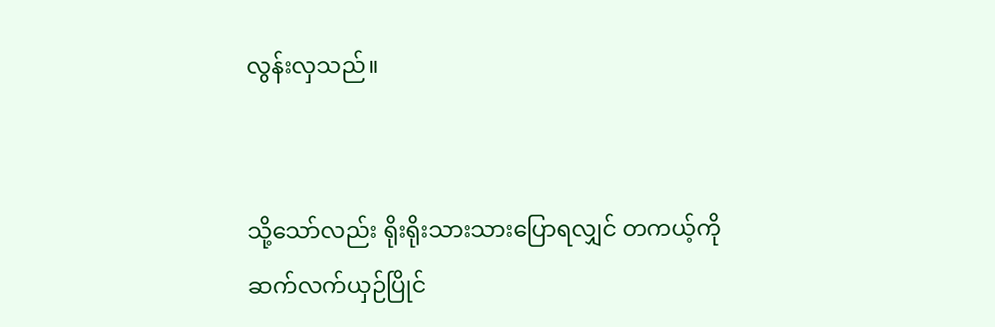လွန်းလှသည်။


သို့သော်လည်း ရိုးရိုးသားသားပြောရလျှင် တကယ့်ကို ဆက်လက်ယှဉ်ပြိုင်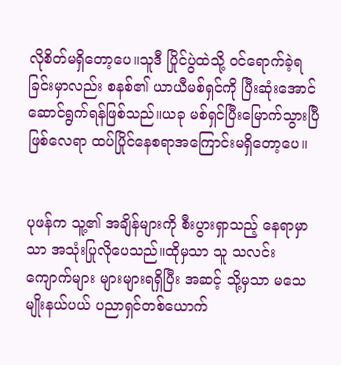လိုစိတ်မရှိတော့ပေ။သူဒီ ပြိုင်ပွဲထဲသို့ ဝင်ရောက်ခဲ့ရခြင်းမှာလည်း စနစ်၏ ယာယီမစ်ရှင်ကို ပြီးဆုံးအောင် ဆောင်ရွက်ရန်ဖြစ်သည်။ယခု မစ်ရှင်ပြီးမြောက်သွားပြီဖြစ်လေရာ ထပ်ပြိုင်နေစရာအကြောင်းမရှိတော့ပေ။


ပုဖန်က သူ့၏ အချိန်များကို စီးပွားရှာသည့် နေရာမှာသာ အသုံးပြုလိုပေသည်။ထိုမှသာ သူ သလင်းကျောက်များ များများရရှိပြီး အဆင့် သို့မှသာ မသေမျိုးနယ်ပယ် ပညာရှင်တစ်ယောက်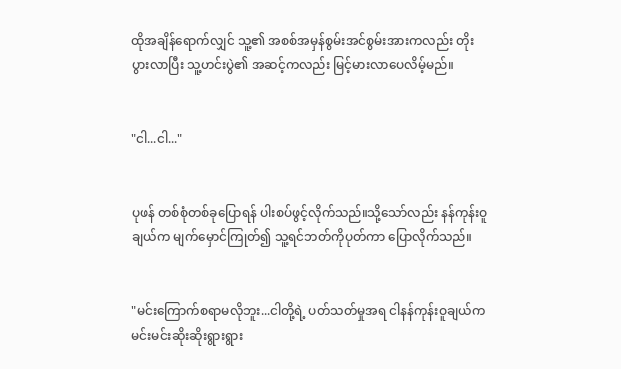ထိုအချိန်ရောက်လျှင် သူ့၏ အစစ်အမှန်စွမ်းအင်စွမ်းအားကလည်း တိုးပွားလာပြီး သူ့ဟင်းပွဲ၏ အဆင့်ကလည်း မြင့်မားလာပေလိမ့်မည်။


"ငါ...ငါ..."


ပုဖန် တစ်စုံတစ်ခုပြောရန် ပါးစပ်ဖွင့်လိုက်သည်။သို့သော်လည်း နန်ကုန်းဝူချယ်က မျက်မှောင်ကြုတ်၍ သူ့ရင်ဘတ်ကိုပုတ်ကာ ပြောလိုက်သည်။


"မင်းကြောက်စရာမလိုဘူး...ငါတို့ရဲ့ ပတ်သတ်မှုအရ ငါနန်ကုန်းဝူချယ်က မင်းမင်းဆိုးဆိုးရွားရွား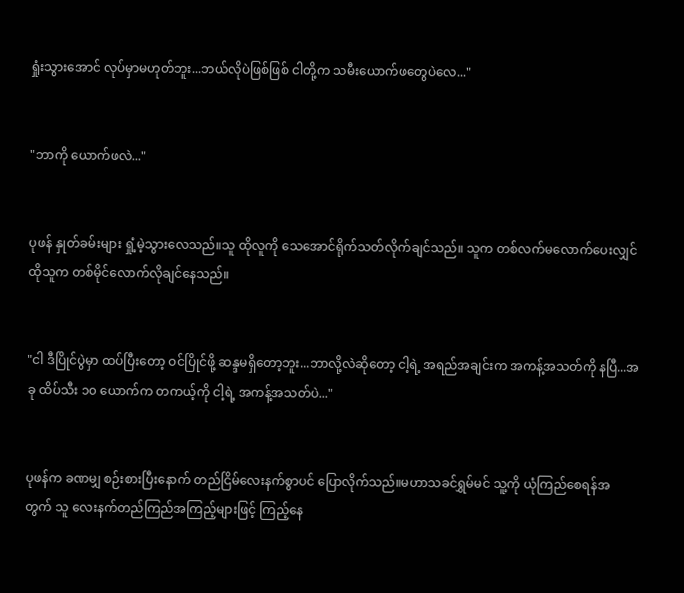ရှုံးသွားအောင် လုပ်မှာမဟုတ်ဘူး...ဘယ်လိုပဲဖြစ်ဖြစ် ငါတို့က သမီးယောက်ဖတွေပဲလေ..."


"ဘာကို ယောက်ဖလဲ..."


ပုဖန် နှုတ်ခမ်းများ ရှုံ့မဲ့သွားလေသည်။သူ ထိုလူကို သေအောင်ရိုက်သတ်လိုက်ချင်သည်။ သူက တစ်လက်မလောက်ပေးလျှင် ထိုသူက တစ်မိုင်လောက်လိုချင်နေသည်။


"ငါ ဒီပြိုင်ပွဲမှာ ထပ်ပြီးတော့ ဝင်ပြိုင်ဖို့ ဆန္ဒမရှိတော့ဘူး...ဘာလို့လဲဆိုတော့ ငါ့ရဲ့ အရည်အချင်းက အကန့်အသတ်ကို နပြီ...အခု ထိပ်သီး ၁၀ ယောက်က တကယ့်ကို ငါ့ရဲ့ အကန့်အသတ်ပဲ..."


ပုဖန်က ခဏမျှ စဉ်းစားပြီးနောက် တည်ငြိမ်လေးနက်စွာပင် ပြောလိုက်သည်။မဟာသခင်ရွှမ်မင် သူ့ကို ယုံကြည်စေရန်အတွက် သူ လေးနက်တည်ကြည်အကြည့်များဖြင့် ကြည့်နေ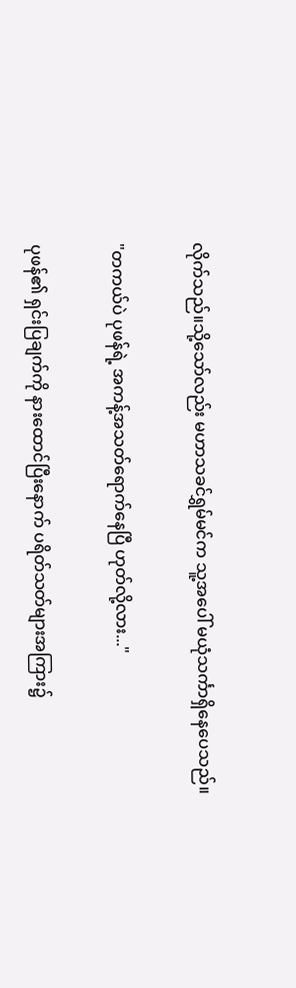လိုက်သည်။သို့သော်လည်း မဟာသခင်ရွှမ်မင်က သူ့အပေါ် မယုံသင်္ကာရှိနေပေသည်။


"တကယ်ပဲ ပုဖန်ရဲ့ အကန့်အသတ်ရောက်နေပြီ ဟုတ်လို့လား..."


ပုဖန်၏ ရှင်းပြချက်ကို နားထောင်ပြီးနောက် ပရိတ်သတ်များအကြား၌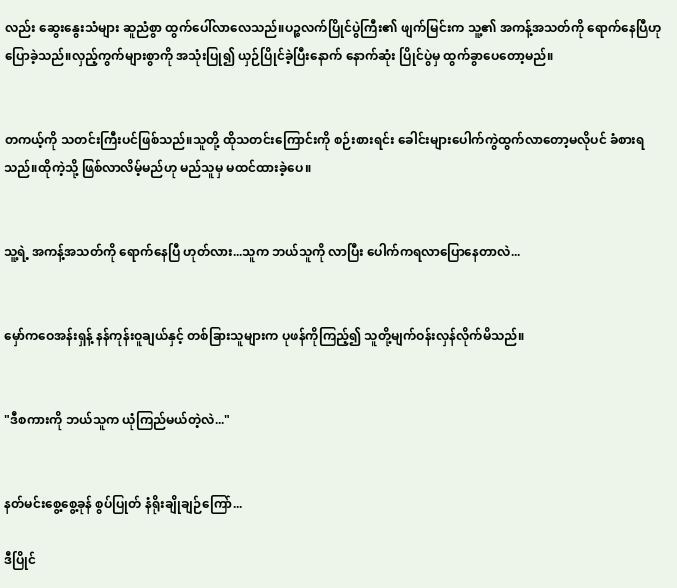လည်း ဆွေးနွေးသံများ ဆူညံစွာ ထွက်ပေါ်လာလေသည်။ပဉ္စလက်ပြိုင်ပွဲကြီး၏ ဖျက်မြင်းက သူ့၏ အကန့်အသတ်ကို ရောက်နေပြီဟု ပြောခဲ့သည်။လှည့်ကွက်များစွာကို အသုံးပြု၍ ယှဉ်ပြိုင်ခဲ့ပြီးနောက် နောက်ဆုံး ပြိုင်ပွဲမှ ထွက်ခွာပေတော့မည်။


တကယ့်ကို သတင်းကြီးပင်ဖြစ်သည်။သူတို့ ထိုသတင်းကြောင်းကို စဉ်းစားရင်း ခေါင်းများပေါက်ကွဲထွက်လာတော့မလိုပင် ခံစားရသည်။ထိုကဲ့သို့ ဖြစ်လာလိမ့်မည်ဟု မည်သူမှ မထင်ထားခဲ့ပေ။


သူ့ရဲ့ အကန့်အသတ်ကို ရောက်နေပြီ ဟုတ်လား...သူက ဘယ်သူကို လာပြီး ပေါက်ကရလာပြောနေတာလဲ...


မှော်ကဝေအန်းရှန့် နန်ကုန်းဝူချယ်နှင့် တစ်ခြားသူများက ပုဖန်ကိုကြည့်၍ သူတို့မျက်ဝန်းလှန်လိုက်မိသည်။


"ဒီစကားကို ဘယ်သူက ယုံကြည်မယ်တဲ့လဲ..."


နတ်မင်းစွေ့စွေ့ခုန် စွပ်ပြုတ် နံရိုးချိုချဉ်ကြော်...

ဒီပြိုင်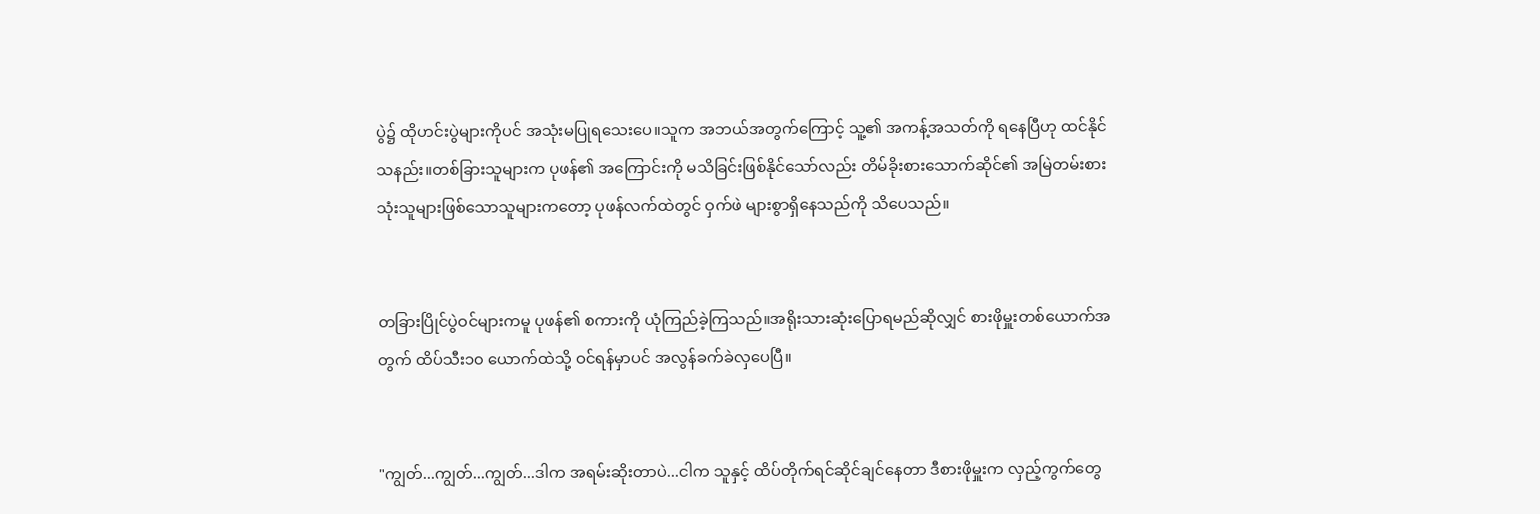ပွဲ၌ ထိုဟင်းပွဲများကိုပင် အသုံးမပြုရသေးပေ။သူက အဘယ်အတွက်ကြောင့် သူ့၏ အကန့်အသတ်ကို ရနေပြီဟု ထင်နိုင်သနည်း။တစ်ခြားသူများက ပုဖန်၏ အကြောင်းကို မသိခြင်းဖြစ်နိုင်သော်လည်း တိမ်ခိုးစားသောက်ဆိုင်၏ အမြဲတမ်းစားသုံးသူများဖြစ်သောသူများကတော့ ပုဖန်လက်ထဲတွင် ဝှက်ဖဲ များစွာရှိနေသည်ကို သိပေသည်။


တခြားပြိုင်ပွဲဝင်များကမူ ပုဖန်၏ စကားကို ယုံကြည်ခဲ့ကြသည်။အရိုးသားဆုံးပြောရမည်ဆိုလျှင် စားဖိုမှူးတစ်ယောက်အတွက် ထိပ်သီး၁၀ ယောက်ထဲသို့ ဝင်ရန်မှာပင် အလွန်ခက်ခဲလှပေပြီ။


"ကျွတ်...ကျွတ်...ကျွတ်...ဒါက အရမ်းဆိုးတာပဲ...ငါက သူနှင့် ထိပ်တိုက်ရင်ဆိုင်ချင်နေတာ ဒီစားဖိုမှူးက လှည့်ကွက်တွေ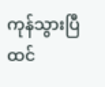ကုန်သွားပြီထင်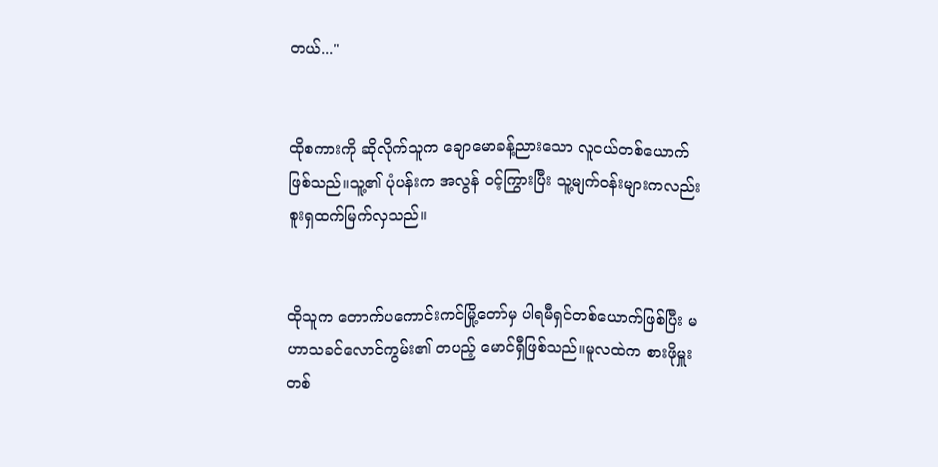တယ်..."


ထိုစကားကို ဆိုလိုက်သူက ချောမောခန့်ညားသော လူငယ်တစ်ယောက်ဖြစ်သည်။သူ့၏ ပုံပန်းက အလွန် ဝင့်ကြွားပြီး သူ့မျက်ဝန်းများကလည်း စူးရှထက်မြက်လှသည်။


ထိုသူက တောက်ပကောင်းကင်မြို့တော်မှ ပါရမီရှင်တစ်ယောက်ဖြစ်ပြီး မဟာသခင်လောင်ကွမ်း၏ တပည့် မောင်ရှီဖြစ်သည်။မူလထဲက စားဖိုမှူးတစ်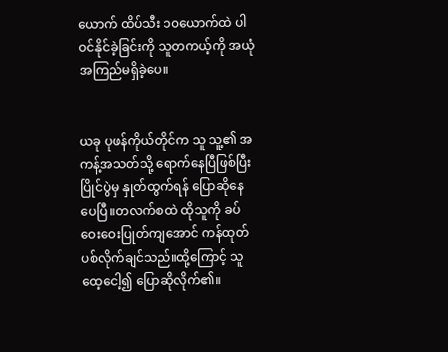ယောက် ထိပ်သီး ၁၀ယောက်ထဲ ပါဝင်နိုင်ခဲ့ခြင်းကို သူတကယ့်ကို အယုံအကြည်မရှိခဲ့ပေ။


ယခု ပုဖန်ကိုယ်တိုင်က သူ သူ့၏ အကန့်အသတ်သို့ ရောက်နေပြီဖြစ်ပြီး ပြိုင်ပွဲမှ နှုတ်ထွက်ရန် ပြောဆိုနေပေပြီ။တလက်စထဲ ထိုသူကို ခပ်ဝေးဝေးပြုတ်ကျအောင် ကန်ထုတ်ပစ်လိုက်ချင်သည်။ထို့ကြောင့် သူ ထေ့ငေါ့၍ ပြောဆိုလိုက်၏။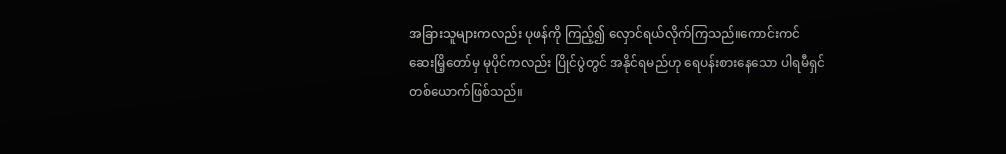အခြားသူများကလည်း ပုဖန်ကို ကြည့်၍ လှောင်ရယ်လိုက်ကြသည်။ကောင်းကင်ဆေးမြိ့တော်မှ မုပိုင်ကလည်း ပြိုင်ပွဲတွင် အနိုင်ရမည်ဟု ရေပန်းစားနေသော ပါရမီရှင် တစ်ယောက်ဖြစ်သည်။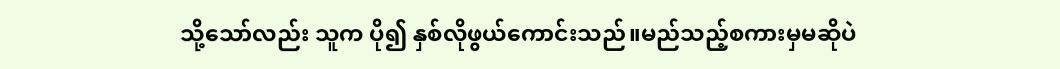သို့သော်လည်း သူက ပို၍ နှစ်လိုဖွယ်ကောင်းသည်။မည်သည့်စကားမှမဆိုပဲ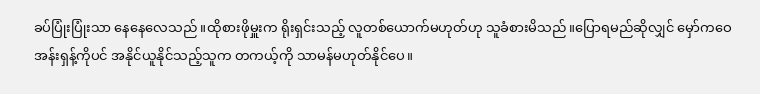ခပ်ပြုံးပြုံးသာ နေနေလေသည်။ထိုစားဖိုမှူးက ရိုးရှင်းသည့် လူတစ်ယောက်မဟုတ်ဟု သူခံစားမိသည်။ပြောရမည်ဆိုလျှင် မှော်ကဝေအန်းရှန့်ကိုပင် အနိုင်ယူနိုင်သည့်သူက တကယ့်ကို သာမန်မဟုတ်နိုင်ပေ။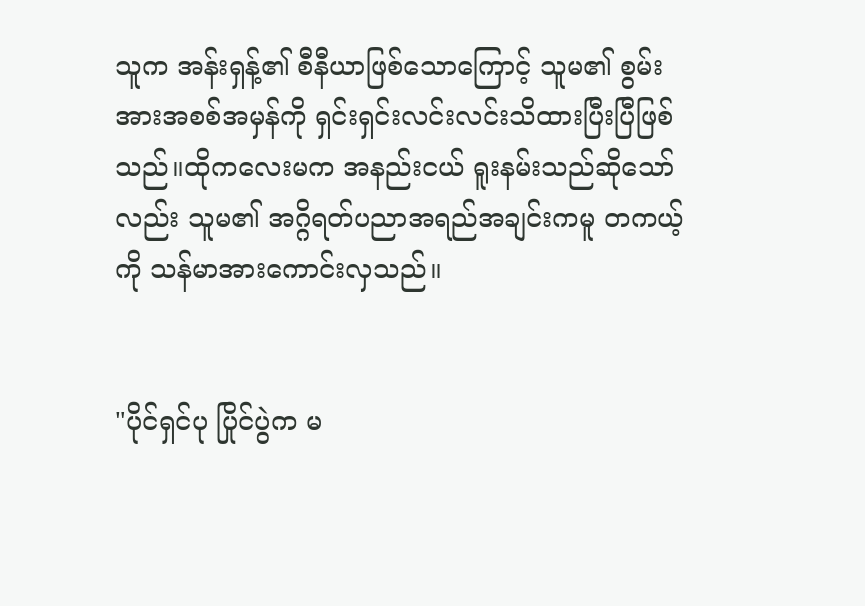သူက အန်းရှန့်၏ စီနီယာဖြစ်သောကြောင့် သူမ၏ စွမ်းအားအစစ်အမှန်ကို ရှင်းရှင်းလင်းလင်းသိထားပြီးပြီဖြစ်သည်။ထိုကလေးမက အနည်းငယ် ရူးနမ်းသည်ဆိုသော်လည်း သူမ၏ အဂ္ဂိရတ်ပညာအရည်အချင်းကမူ တကယ့်ကို သန်မာအားကောင်းလှသည်။


"ပိုင်ရှင်ပု ပြိုင်ပွဲက မ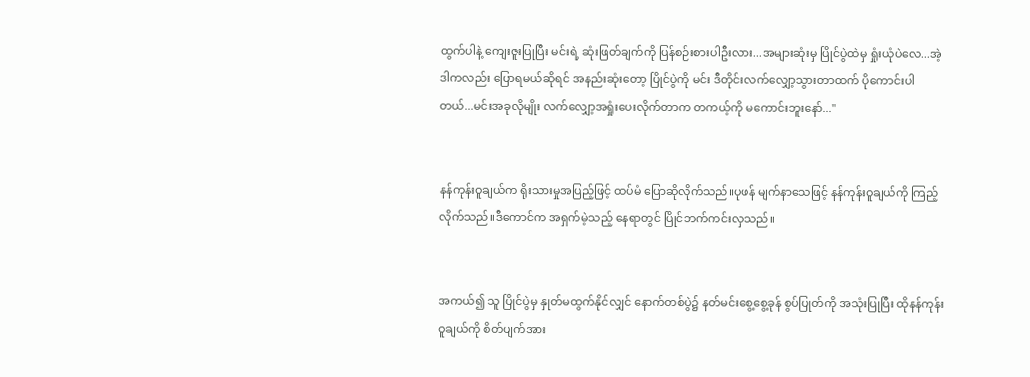ထွက်ပါနဲ့ ကျေးဇူးပြုပြီး မင်းရဲ့ ဆုံးဖြတ်ချက်ကို ပြန်စဉ်းစားပါဦးလား...အများဆုံးမှ ပြိုင်ပွဲထဲမှ ရှုံးယုံပဲလေ...အဲ့ဒါကလည်း ပြောရမယ်ဆိုရင် အနည်းဆုံးတော့ ပြိုင်ပွဲကို မင်း ဒီတိုင်းလက်လျှော့သွားတာထက် ပိုကောင်းပါတယ်...မင်းအခုလိုမျိုး လက်လျှော့အရှုံးပေးလိုက်တာက တကယ့်ကို မကောင်းဘူးနော်..."


နန်ကုန်းဝူချယ်က ရိုးသားမှုအပြည့်ဖြင့် ထပ်မံ ပြောဆိုလိုက်သည်။ပုဖန် မျက်နာသေဖြင့် နန်ကုန်းဝူချယ်ကို ကြည့်လိုက်သည်။ဒီကောင်က အရှက်မဲ့သည့် နေရာတွင် ပြိုင်ဘက်ကင်းလှသည်။


အကယ်၍ သူ ပြိုင်ပွဲမှ နှုတ်မထွက်နိုင်လျှင် နောက်တစ်ပွဲ၌ နတ်မင်းစွေ့စွေ့ခုန် စွပ်ပြုတ်ကို အသုံးပြုပြီး ထိုနန်ကုန်းဝူချယ်ကို စိတ်ပျက်အား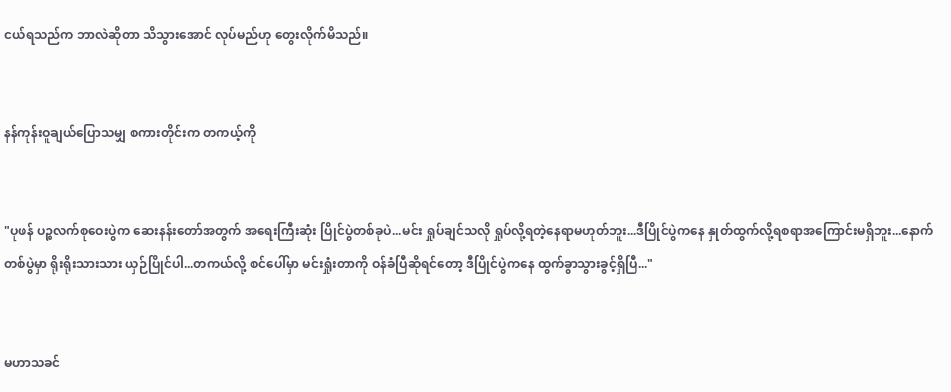ငယ်ရသည်က ဘာလဲဆိုတာ သိသွားအောင် လုပ်မည်ဟု တွေးလိုက်မိသည်။


နန်ကုန်းဝူချယ်ပြောသမျှ စကားတိုင်းက တကယ့်ကို


"ပုဖန် ပဉ္စလက်စုဝေးပွဲက ဆေးနန်းတော်အတွက် အရေးကြီးဆုံး ပြိုင်ပွဲတစ်ခုပဲ...မင်း ရှုပ်ချင်သလို ရှုပ်လို့ရတဲ့နေရာမဟုတ်ဘူး...ဒီပြိုင်ပွဲကနေ နှုတ်ထွက်လို့ရစရာအကြောင်းမရှိဘူး...နောက်တစ်ပွဲမှာ ရိုးရိုးသားသား ယှဉ်ပြိုင်ပါ...တကယ်လို့ စင်ပေါ်မှာ မင်းရှုံးတာကို ဝန်ခံပြီဆိုရင်တော့ ဒီပြိုင်ပွဲကနေ ထွက်ခွာသွားခွင့်ရှိပြီ..."


မဟာသခင်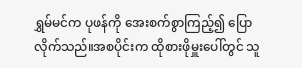ရွှမ်မင်က ပုဖန်ကို အေးစက်စွာကြည့်၍ ပြောလိုက်သည်။အစပိုင်းက ထိုစားဖိုမှူးပေါ်တွင် သူ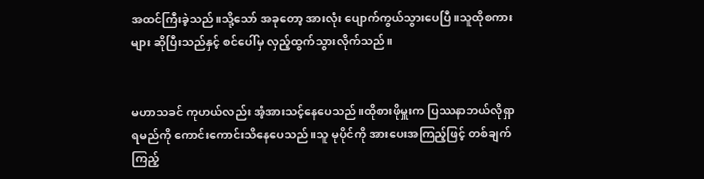အထင်ကြီးခဲ့သည်။သို့သော် အခုတော့ အားလုံး ပျောက်ကွယ်သွားပေပြီ။သူထိုစကားများ ဆိုပြီးသည်နှင့် စင်ပေါ်မှ လှည့်ထွက်သွားလိုက်သည်။


မဟာသခင် ကုဟယ်လည်း အံ့အားသင့်နေပေသည်။ထိုစားဖိုမှူးက ပြဿနာဘယ်လိုရှာရမည်ကို ကောင်းကောင်းသိနေပေသည်။သူ မုပိုင်ကို အားပေးအကြည့်ဖြင့် တစ်ချက်ကြည့်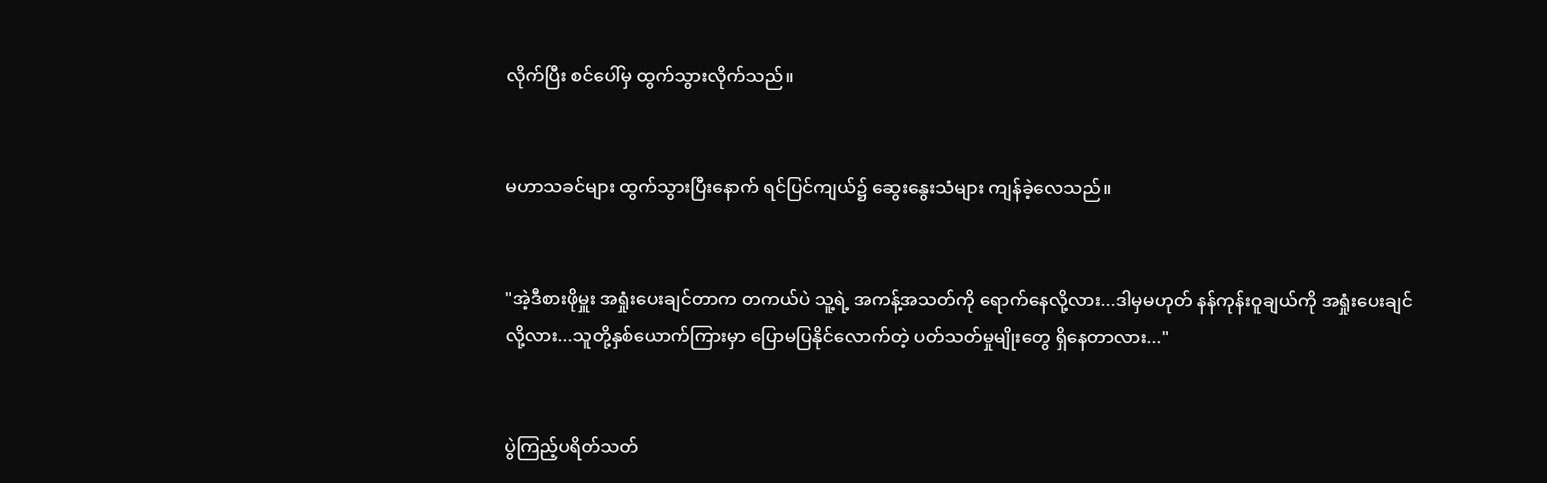လိုက်ပြီး စင်ပေါ်မှ ထွက်သွားလိုက်သည်။


မဟာသခင်များ ထွက်သွားပြီးနောက် ရင်ပြင်ကျယ်၌ ဆွေးနွေးသံများ ကျန်ခဲ့လေသည်။


"အဲ့ဒီစားဖိုမှူး အရှုံးပေးချင်တာက တကယ်ပဲ သူ့ရဲ့ အကန့်အသတ်ကို ရောက်နေလို့လား...ဒါမှမဟုတ် နန်ကုန်းဝူချယ်ကို အရှုံးပေးချင်လို့လား...သူတို့နှစ်ယောက်ကြားမှာ ပြောမပြနိုင်လောက်တဲ့ ပတ်သတ်မှုမျိုးတွေ ရှိနေတာလား..."


ပွဲကြည့်ပရိတ်သတ်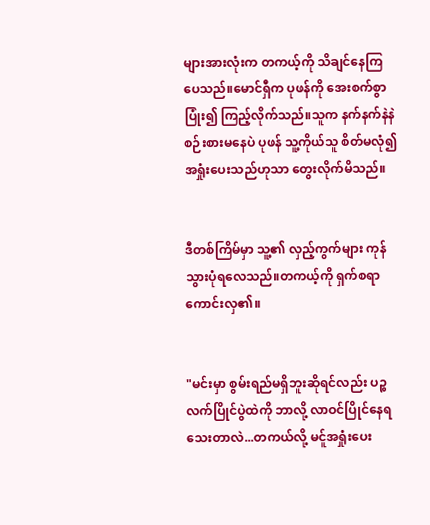များအားလုံးက တကယ့်ကို သိချင်နေကြပေသည်။မောင်ရှီက ပုဖန်ကို အေးစက်စွာပြုံး၍ ကြည့်လိုက်သည်။သူက နက်နက်နဲနဲ စဉ်းစားမနေပဲ ပုဖန် သူ့ကိုယ်သူ စိတ်မလုံ၍ အရှုံးပေးသည်ဟုသာ တွေးလိုက်မိသည်။


ဒီတစ်ကြိမ်မှာ သူ့၏ လှည့်ကွက်များ ကုန်သွားပုံရလေသည်။တကယ့်ကို ရှက်စရာကောင်းလှ၏။


"မင်းမှာ စွမ်းရည်မရှိဘူးဆိုရင်လည်း ပဉ္စလက်ပြိုင်ပွဲထဲကို ဘာလို့ လာဝင်ပြိုင်နေရသေးတာလဲ...တကယ်လို့ မင်ူအရှုံးပေး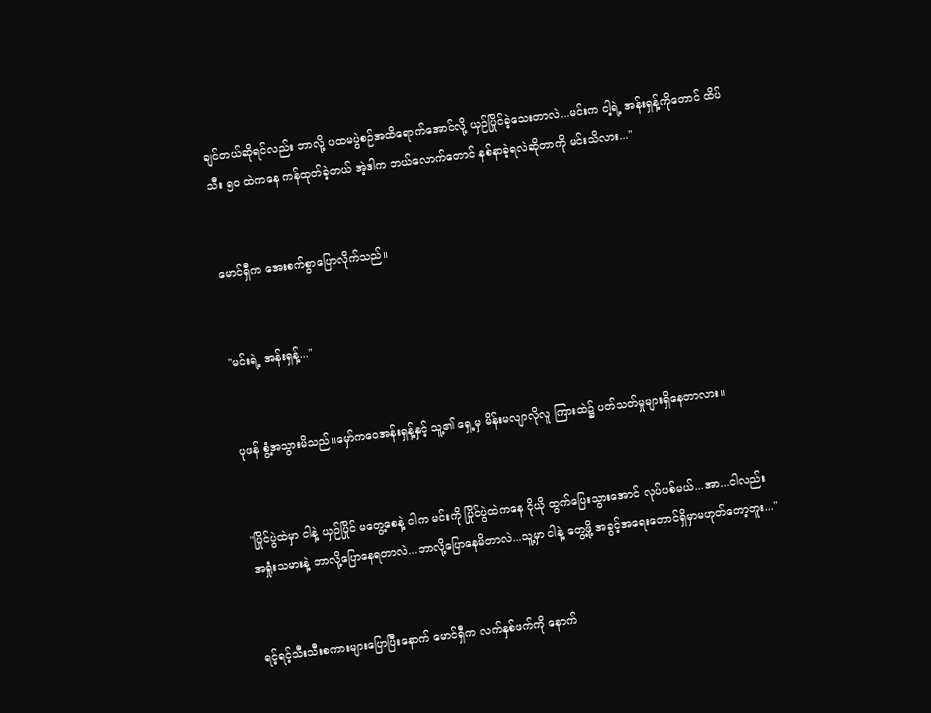ချင်တယ်ဆိုရင်လည်း ဘာလို့ ပထမပွဲစဉ်အထိရောက်အောင်လို့ ယှဉ်ပြိုင်ခဲ့သေးတာလဲ...မင်းက ငါ့ရဲ့ အန်းရှန့်ကိုတောင် ထိပ်သီး ၅၀ ထဲကနေ ကန်ထုတ်ခဲ့တယ် အဲ့ဒါက ဘယ်လောက်တောင် နစ်နာခဲ့ရလဲဆိုတာကို မင်းသိလား..."


မောင်ရှီက အေးစက်စွာပြောလိုက်သည်။


"မင်းရဲ့ အန်းရှန့်..."


ပုဖန် စွံ့အသွားမိသည်။မှော်ကဝေအန်းရှန့်နှင့် သူ့၏ ရှေ့မှ မိန်းမလျာလိုလူ ကြားထဲ၌ ပတ်သတ်မှုများရှိနေတာလား။


"ပြိုင်ပွဲထဲမှာ ငါနဲ့ ယှဉ်ပြိုင် မတွေ့စေနဲ့ ငါက မင်းကို ပြိုင်ပွဲထဲကနေ ငိုယို ထွက်ပြေးသွားအောင် လုပ်ပစ်မယ်...အာ...ငါလည်း အရှုံးသမားနဲ့ ဘာလို့ပြောနေရတာလဲ...ဘာလို့ပြောနေမိတာလဲ...သူ့မှာ ငါနဲ့ တွေ့ဖို့ အခွင့်အရေးတောင်ရှိမှာမဟုတ်တော့ဘူး..."


ရင့်ရင့်သီးသီးစကားများပြောပြီးနောက် မောင်ရှီက လက်နှစ်ဖက်ကို နောက်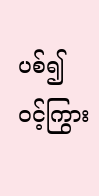ပစ်၍ ဝင့်ကြွား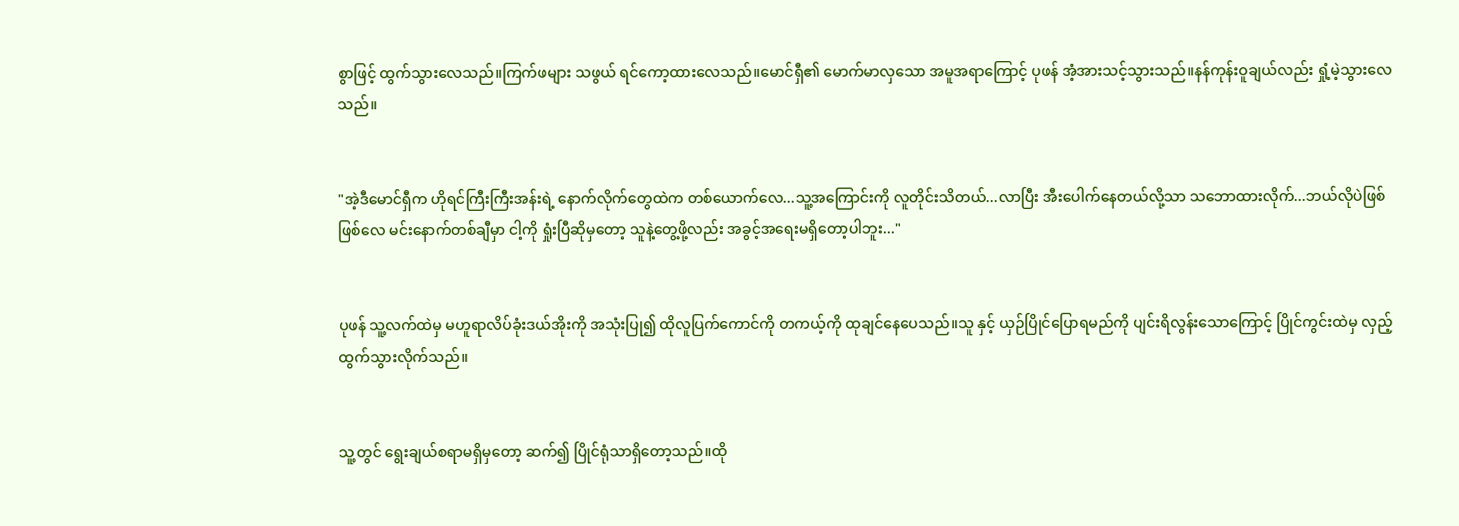စွာဖြင့် ထွက်သွားလေသည်။ကြက်ဖများ သဖွယ် ရင်ကော့ထားလေသည်။မောင်ရှီ၏ မောက်မာလှသော အမူအရာကြောင့် ပုဖန် အံ့အားသင့်သွားသည်။နန်ကုန်းဝူချယ်လည်း ရှုံ့မဲ့သွားလေသည်။


"အဲ့ဒီမောင်ရှီက ဟိုရင်ကြီးကြီးအန်းရဲ့ နောက်လိုက်တွေထဲက တစ်ယောက်လေ...သူ့အကြောင်းကို လူတိုင်းသိတယ်...လာပြီး အီးပေါက်နေတယ်လို့သာ သဘောထားလိုက်...ဘယ်လိုပဲဖြစ်ဖြစ်လေ မင်းနောက်တစ်ချီမှာ ငါ့ကို ရှုံးပြီဆိုမှတော့ သူနဲ့တွေ့ဖို့လည်း အခွင့်အရေးမရှိတော့ပါဘူး..."


ပုဖန် သူ့လက်ထဲမှ မဟူရာလိပ်ခုံးဒယ်အိုးကို အသုံးပြု၍ ထိုလူပြက်ကောင်ကို တကယ့်ကို ထုချင်နေပေသည်။သူ နှင့် ယှဉ်ပြိုင်ပြောရမည်ကို ပျင်းရိလွန်းသောကြောင့် ပြိုင်ကွင်းထဲမှ လှည့်ထွက်သွားလိုက်သည်။


သူ့တွင် ရွေးချယ်စရာမရှိမှတော့ ဆက်၍ ပြိုင်ရုံသာရှိတော့သည်။ထို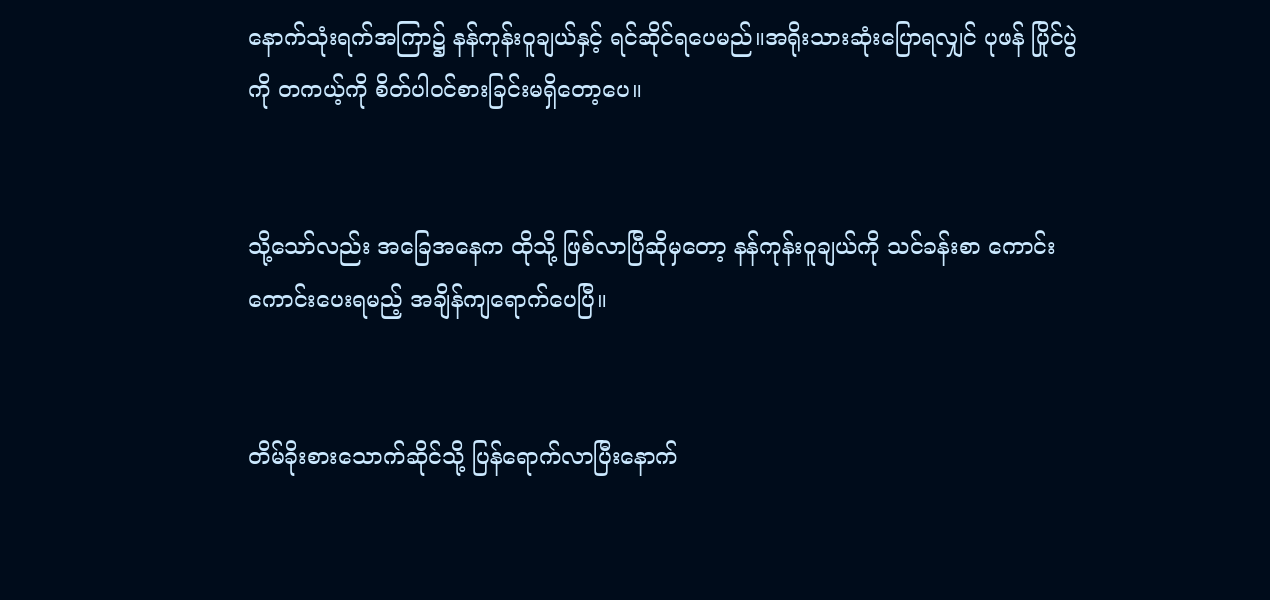နောက်သုံးရက်အကြာ၌ နန်ကုန်းဝူချယ်နှင့် ရင်ဆိုင်ရပေမည်။အရိုးသားဆုံးပြောရလျှင် ပုဖန် ပြိုင်ပွဲကို တကယ့်ကို စိတ်ပါဝင်စားခြင်းမရှိတော့ပေ။


သို့သော်လည်း အခြေအနေက ထိုသို့ ဖြစ်လာပြီဆိုမှတော့ နန်ကုန်းဝူချယ်ကို သင်ခန်းစာ ကောင်းကောင်းပေးရမည့် အချိန်ကျရောက်ပေပြီ။


တိမ်ခိုးစားသောက်ဆိုင်သို့ ပြန်ရောက်လာပြီးနောက်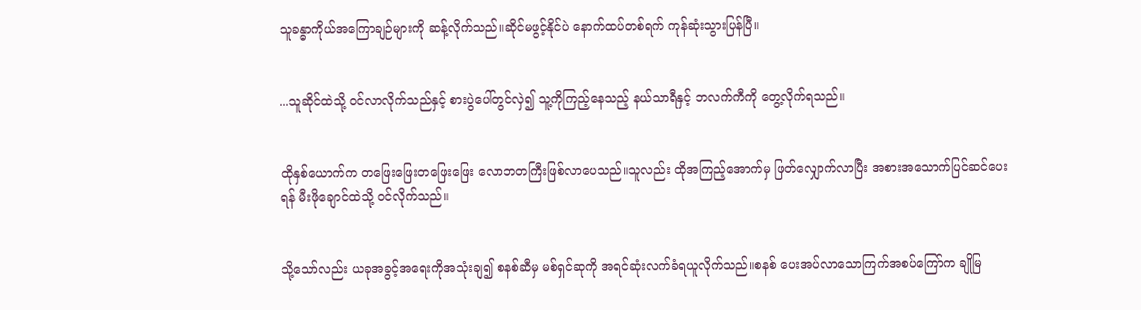သူခန္ဓာကိုယ်အကြောချဉ်များကို ဆန့်လိုက်သည်။ဆိုင်မဖွင့်နိုင်ပဲ နောက်ထပ်တစ်ရက် ကုန်ဆုံးသွားပြန်ပြီ။


...သူဆိုင်ထဲသို့ ဝင်လာလိုက်သည်နှင့် စားပွဲပေါ်တွင်လှဲ၍ သူ့ကိုကြည့်နေသည့် နယ်သာရီနှင့် ဘလက်ကီကို တွေ့လိုက်ရသည်။


ထိုနှစ်ယောက်က တဖြေးဖြေးတဖြေးဖြေး လောဘတကြီးဖြစ်လာပေသည်။သူလည်း ထိုအကြည့်အောက်မှ ဖြတ်လျှောက်လာပြီး အစားအသောက်ပြင်ဆင်ပေးရန် မီးဖိုချောင်ထဲသို့ ဝင်လိုက်သည်။


သို့သော်လည်း ယခုအခွင့်အရေးကိုအသုံးချ၍ စနစ်ဆီမှ မစ်ရှင်ဆုကို အရင်ဆုံးလက်ခံရယူလိုက်သည်။စနစ် ပေးအပ်လာသောကြက်အစပ်ကြော်က ချိုမြ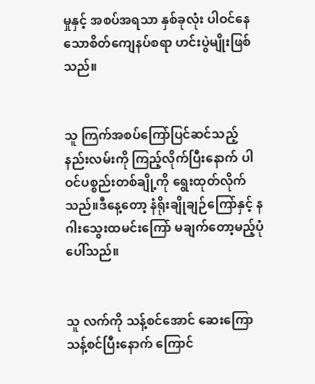မှုနှင့် အစပ်အရသာ နှစ်ခုလုံး ပါဝင်နေသောစိတ်ကျေနပ်စရာ ဟင်းပွဲမျိုးဖြစ်သည်။


သူ ကြက်အစပ်ကြော်ပြင်ဆင်သည့် နည်းလမ်းကို ကြည့်လိုက်ပြီးနောက် ပါဝင်ပစ္စည်းတစ်ချို့ကို ရွေးထုတ်လိုက်သည်။ဒီနေ့တော့ နံရိုးချိုချဉ်ကြော်နှင့် နဂါးသွေးထမင်းကြော် မချက်တော့မည့်ပုံပေါ်သည်။


သူ လက်ကို သန့်စင်အောင် ဆေးကြောသန့်စင်ပြီးနောက် ကြောင်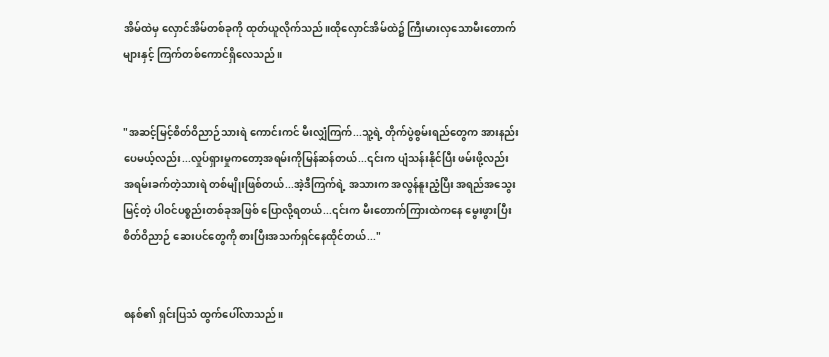အိမ်ထဲမှ လှောင်အိမ်တစ်ခုကို ထုတ်ယူလိုက်သည်။ထိုလှောင်အိမ်ထဲ၌ ကြီးမားလှသောမီးတောက်များနှင့် ကြက်တစ်ကောင်ရှိလေသည်။


"အဆင့်မြင့်စိတ်ဝိညာဉ်သားရဲ ကောင်းကင် မီးလျှံကြက်...သူ့ရဲ့ တိုက်ပွဲစွမ်းရည်တွေက အားနည်းပေမယ့်လည်း...လှုပ်ရှားမှုကတော့အရမ်းကိုမြန်ဆန်တယ်...၎င်းက ပျံသန်းနိုင်ပြီး ဖမ်းဖို့လည်း အရမ်းခက်တဲ့သားရဲ တစ်မျိုးဖြစ်တယ်...အဲ့ဒီကြက်ရဲ့ အသားက အလွန်နူးညံ့ပြီး အရည်အသွေးမြင့်တဲ့ ပါဝင်ပစ္စည်းတစ်ခုအဖြစ် ပြောလို့ရတယ်...၎င်းက မီးတောက်ကြားထဲကနေ မွေးဖွားပြီးစိတ်ဝိညာဉ် ဆေးပင်တွေကို စားပြီးအသက်ရှင်နေထိုင်တယ်..."


စနစ်၏ ရှင်းပြသံ ထွက်ပေါ်လာသည်။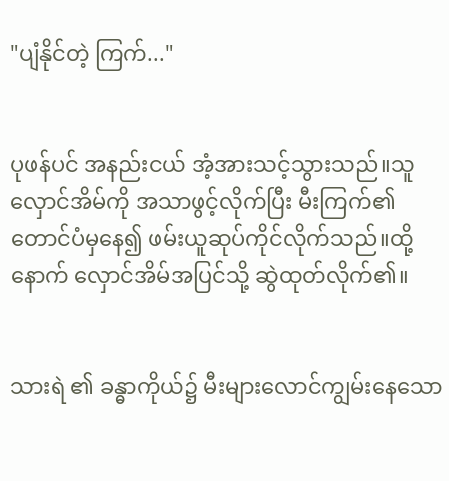"ပျံနိုင်တဲ့ ကြက်..."


ပုဖန်ပင် အနည်းငယ် အံ့အားသင့်သွားသည်။သူလှောင်အိမ်ကို အသာဖွင့်လိုက်ပြီး မီးကြက်၏ တောင်ပံမှနေ၍ ဖမ်းယူဆုပ်ကိုင်လိုက်သည်။ထို့နောက် လှောင်အိမ်အပြင်သို့ ဆွဲထုတ်လိုက်၏။


သားရဲ ၏ ခန္ဓာကိုယ်၌ မီးများလောင်ကျွမ်းနေသော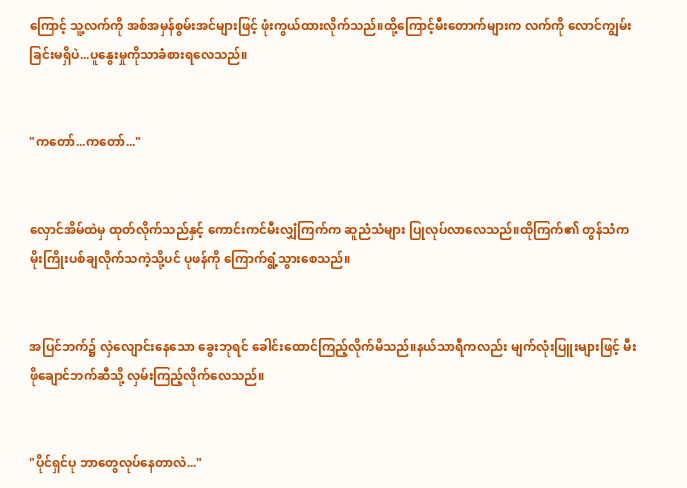ကြောင့် သူ့လက်ကို အစ်အမှန်စွမ်းအင်များဖြင့် ဖုံးကွယ်ထားလိုက်သည်။ထို့ကြောင့်မီးတောက်များက လက်ကို လောင်ကျွမ်းခြင်းမရှိပဲ...ပူနွေးမှုကိုသာခံစားရလေသည်။


"ကတော်...ကတော်..."


လှောင်အိမ်ထဲမှ ထုတ်လိုက်သည်နှင့် ကောင်းကင်မီးလျှံကြက်က ဆူညံသံများ ပြုလုပ်လာလေသည်။ထိုကြက်၏ တွန်သံက မိုးကြိုးပစ်ချလိုက်သကဲ့သို့ပင် ပုဖန်ကို ကြောက်ရွံ့သွားစေသည်။


အပြင်ဘက်၌ လှဲလျောင်းနေသော ခွေးဘုရင် ခေါင်းထောင်ကြည့်လိုက်မိသည်။နယ်သာရီကလည်း မျက်လုံးပြူးများဖြင့် မီးဖိုချောင်ဘက်ဆီသို့ လှမ်းကြည့်လိုက်လေသည်။


"ပိုင်ရှင်ပု ဘာတွေလုပ်နေတာလဲ..."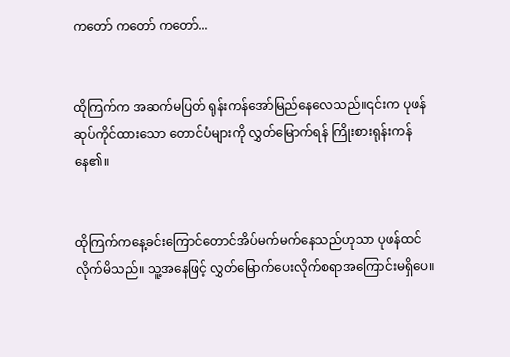ကတော် ကတော် ကတော်...


ထိုကြက်က အဆက်မပြတ် ရုန်းကန်အော်မြည်နေလေသည်။၎င်းက ပုဖန် ဆုပ်ကိုင်ထားသော တောင်ပံများကို လွှတ်မြောက်ရန် ကြိုးစားရုန်းကန်နေ၏။


ထိုကြက်ကနေ့ခင်းကြောင်တောင်အိပ်မက်မက်နေသည်ဟုသာ ပုဖန်ထင်လိုက်မိသည်။ သူ့အနေဖြင့် လွှတ်မြောက်ပေးလိုက်စရာအကြောင်းမရှိပေ။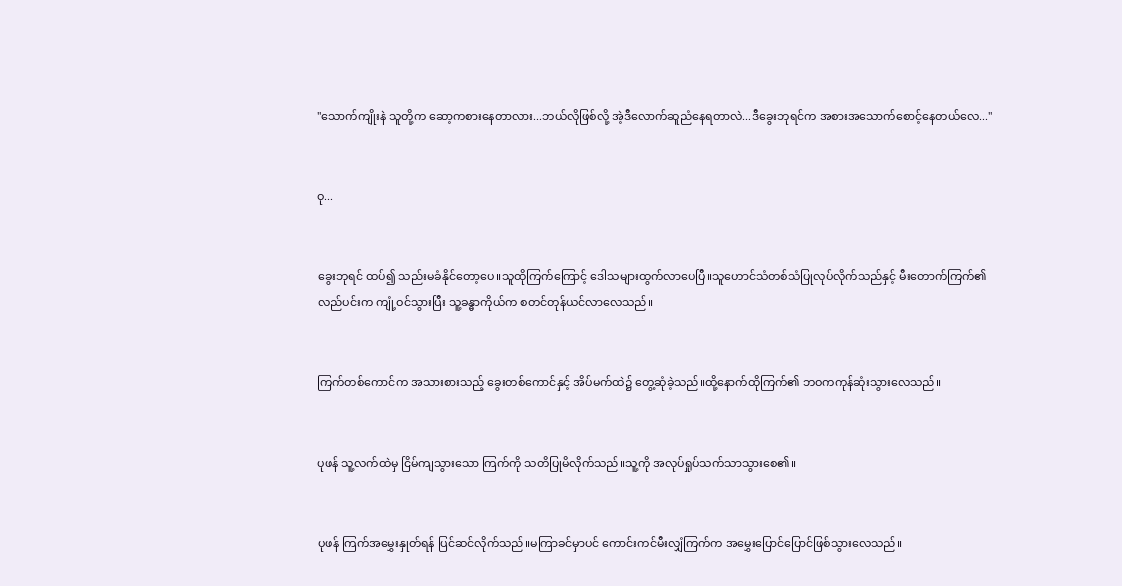"သောက်ကျိုးနဲ သူတို့က ဆော့ကစားနေတာလား...ဘယ်လိုဖြစ်လို့ အဲ့ဒီလောက်ဆူညံနေရတာလဲ...ဒီခွေးဘုရင်က အစားအသောက်စောင့်နေတယ်လေ..."


ဝု...


ခွေးဘုရင် ထပ်၍ သည်းမခံနိုင်တော့ပေ။သူထိုကြက်ကြောင့် ဒေါသများထွက်လာပေပြီ။သူဟောင်သံတစ်သံပြုလုပ်လိုက်သည်နှင့် မီးတောက်ကြက်၏ လည်ပင်းက ကျုံ့ဝင်သွားပြီး သူ့ခန္ဓာကိုယ်က စတင်တုန်ယင်လာလေသည်။


ကြက်တစ်ကောင်က အသားစားသည့် ခွေးတစ်ကောင်နှင့် အိပ်မက်ထဲ၌ တွေ့ဆုံခဲ့သည်။ထို့နောက်ထိုကြက်၏ ဘဝကကုန်ဆုံးသွားလေသည်။


ပုဖန် သူ့လက်ထဲမှ ငြိမ်ကျသွားသော ကြက်ကို သတိပြုမိလိုက်သည်။သူ့ကို အလုပ်ရှုပ်သက်သာသွားစေ၏။


ပုဖန် ကြက်အမွှေးနှုတ်ရန် ပြင်ဆင်လိုက်သည်။မကြာခင်မှာပင် ကောင်းကင်မီးလျှံကြက်က အမွှေးပြောင်ပြောင်ဖြစ်သွားလေသည်။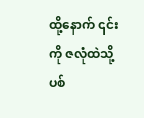ထို့နောက် ၎င်းကို ဇလုံထဲသို့ ပစ်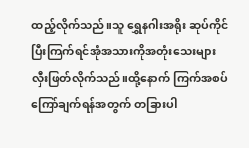ထည့်လိုက်သည်။သူ ရွှေနဂါးအရိုး ဆုပ်ကိုင်ပြီးကြက်ရင်အုံအသားကိုအတုံးသေးများ လှီးဖြတ်လိုက်သည်။ထို့နောက် ကြက်အစပ်ကြော်ချက်ရန်အတွက် တခြားပါ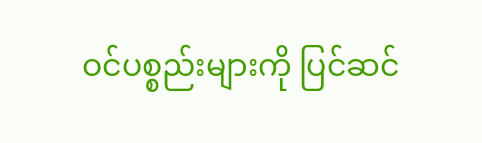ဝင်ပစ္စည်းများကို ပြင်ဆင်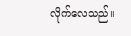လိုက်လေသည်။